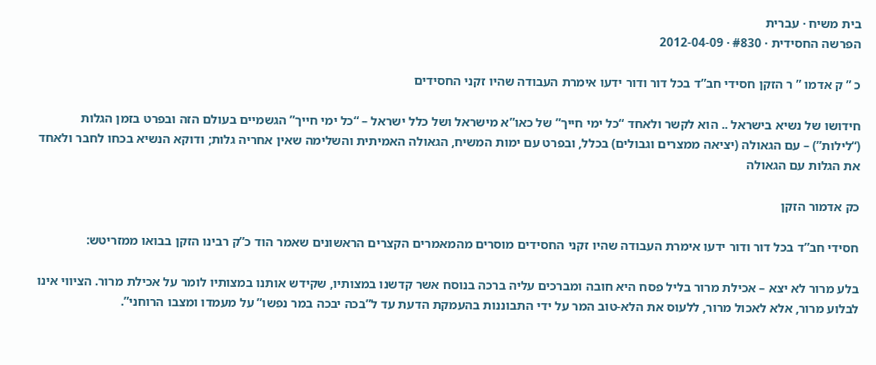בית משיח · עברית
הפרשה החסידית · #830 · 2012-04-09

כ ” ק אדמו ” ר הזקן חסידי חב”ד בכל דור ודור ידעו אימרת העבודה שהיו זקני החסידים

חידושו של נשיא בישראל .. הוא לקשר ולאחד “כל ימי חייך” של כאו”א מישראל ושל כלל ישראל – “כל ימי חייך” הגשמיים בעולם הזה ובפרט בזמן הגלות (“לילות”) – עם הגאולה (יציאה ממצרים וגבולים) בכלל, ובפרט עם ימות המשיח, הגאולה האמיתית והשלימה שאין אחריה גלות; ודוקא הנשיא בכחו לחבר ולאחד את הגלות עם הגאולה

כק אדמור הזקן

חסידי חב”ד בכל דור ודור ידעו אימרת העבודה שהיו זקני החסידים מוסרים מהמאמרים הקצרים הראשונים שאמר הוד כ”ק רבינו הזקן בבואו ממזריטש:

בלע מרור לא יצא – אכילת מרור בליל פסח היא חובה ומברכים עליה ברכה בנוסח אשר קדשנו במצותיו, שקידש אותנו במצותיו לומר על אכילת מרור. הציווי אינו לבלוע מרור, אלא לאכול מרור, ללעוס את הלא-טוב המר על ידי התבוננות בהעמקת הדעת עד ל”בכה יבכה במר נפשו” על מעמדו ומצבו הרוחני”.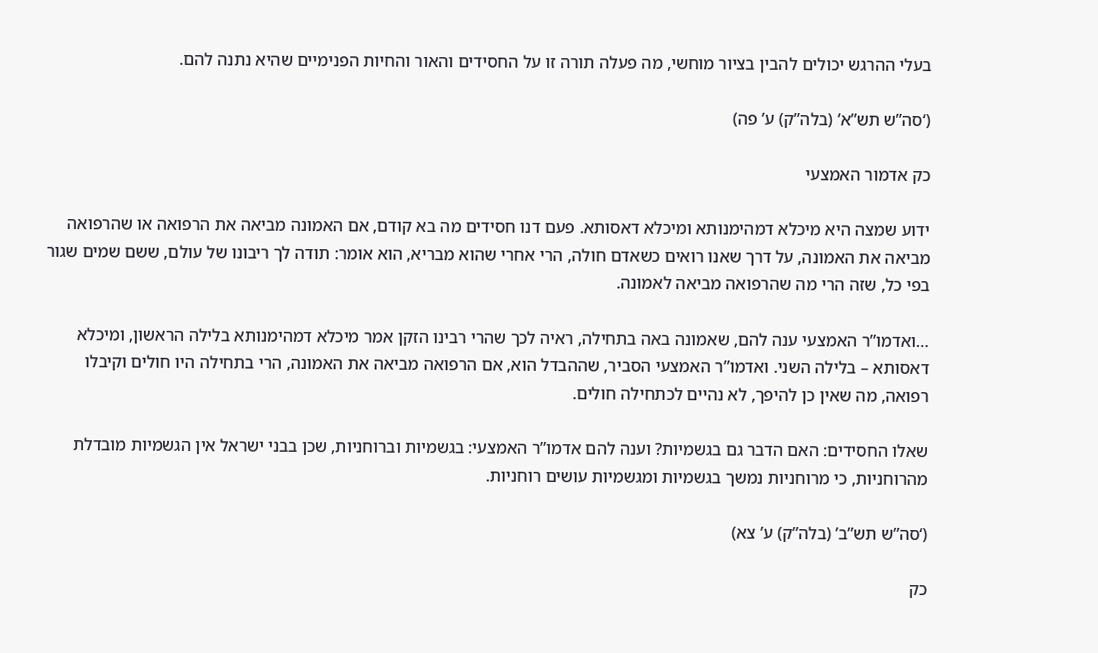בעלי ההרגש יכולים להבין בציור מוחשי, מה פעלה תורה זו על החסידים והאור והחיות הפנימיים שהיא נתנה להם.

(‘סה”ש תש”א’ (בלה”ק) ע’ פה)

כק אדמור האמצעי

ידוע שמצה היא מיכלא דמהימנותא ומיכלא דאסותא. פעם דנו חסידים מה בא קודם, אם האמונה מביאה את הרפואה או שהרפואה מביאה את האמונה, על דרך שאנו רואים כשאדם חולה, הרי אחרי שהוא מבריא, הוא אומר: תודה לך ריבונו של עולם, ששם שמים שגור בפי כל, שזה הרי מה שהרפואה מביאה לאמונה.

…ואדמו”ר האמצעי ענה להם, שאמונה באה בתחילה, ראיה לכך שהרי רבינו הזקן אמר מיכלא דמהימנותא בלילה הראשון, ומיכלא דאסותא – בלילה השני. ואדמו”ר האמצעי הסביר, שההבדל הוא, אם הרפואה מביאה את האמונה, הרי בתחילה היו חולים וקיבלו רפואה, מה שאין כן להיפך, לא נהיים לכתחילה חולים.

שאלו החסידים: האם הדבר גם בגשמיות? וענה להם אדמו”ר האמצעי: בגשמיות וברוחניות, שכן בבני ישראל אין הגשמיות מובדלת מהרוחניות, כי מרוחניות נמשך בגשמיות ומגשמיות עושים רוחניות.

(‘סה”ש תש”ב’ (בלה”ק) ע’ צא)

כק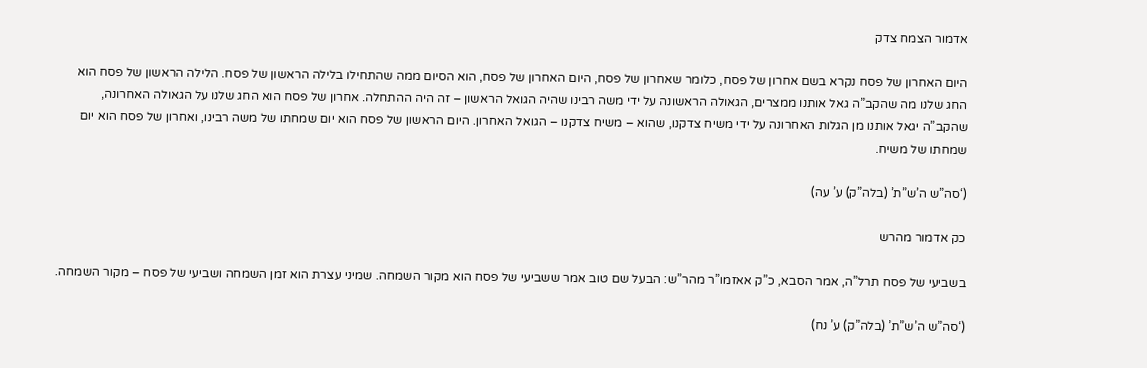אדמור הצמח צדק

היום האחרון של פסח נקרא בשם אחרון של פסח, כלומר שאחרון של פסח, היום האחרון של פסח, הוא הסיום ממה שהתחילו בלילה הראשון של פסח. הלילה הראשון של פסח הוא החג שלנו מה שהקב”ה גאל אותנו ממצרים, הגאולה הראשונה על ידי משה רבינו שהיה הגואל הראשון – זה היה ההתחלה. אחרון של פסח הוא החג שלנו על הגאולה האחרונה, שהקב”ה יגאל אותנו מן הגלות האחרונה על ידי משיח צדקנו, שהוא – משיח צדקנו – הגואל האחרון. היום הראשון של פסח הוא יום שמחתו של משה רבינו, ואחרון של פסח הוא יום שמחתו של משיח.

(‘סה”ש ה’ש”ת’ (בלה”ק) ע’ עה)

כק אדמור מהרש

בשביעי של פסח תרל”ה, אמר הסבא, כ”ק אאזמו”ר מהר”ש: הבעל שם טוב אמר ששביעי של פסח הוא מקור השמחה. שמיני עצרת הוא זמן השמחה ושביעי של פסח – מקור השמחה.

(‘סה”ש ה’ש”ת’ (בלה”ק) ע’ נח)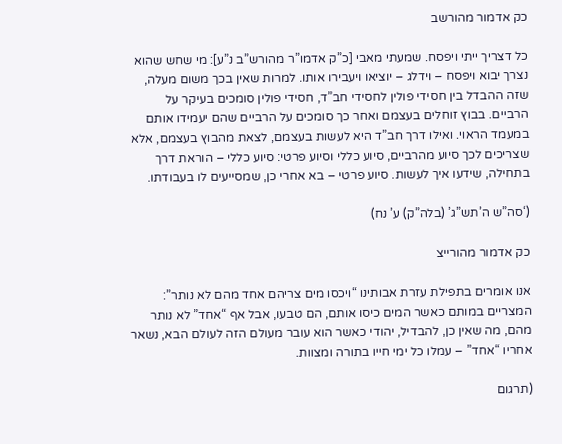כק אדמור מהורשב

כל דצריך ייתי ויפסח. שמעתי מאבי [כ”ק אדמו”ר מהורש”ב נ”ע]: מי שחש שהוא נצרך יבוא ויפסח – וידלג – יוציאו ויעבירו אותו. למרות שאין בכך משום מעלה, שזה ההבדל בין חסידי פולין לחסידי חב”ד, חסידי פולין סומכים בעיקר על הרביים. בבוץ זוחלים בעצמם ואחר כך סומכים על הרביים שהם יעמידו אותם במעמד הראוי. ואילו דרך חב”ד היא לעשות בעצמם, לצאת מהבוץ בעצמם, אלא שצריכים לכך סיוע מהרביים, סיוע כללי וסיוע פרטי: סיוע כללי – הוראת דרך בתחילה, שידעו איך לעשות. סיוע פרטי – בא אחרי כן, שמסייעים לו בעבודתו.

(‘סה”ש ה’תש”ג’ (בלה”ק) ע’ נח)

כק אדמור מהורייצ

אנו אומרים בתפילת עזרת אבותינו “ויכסו מים צריהם אחד מהם לא נותר”: המצריים במותם כאשר המים כיסו אותם, הם טבעו, אבל אף “אחד” לא נותר מהם, מה שאין כן, להבדיל, יהודי כאשר הוא עובר מעולם הזה לעולם הבא, נשאר אחריו “אחד” – עמלו כל ימי חייו בתורה ומצוות.

(תרגום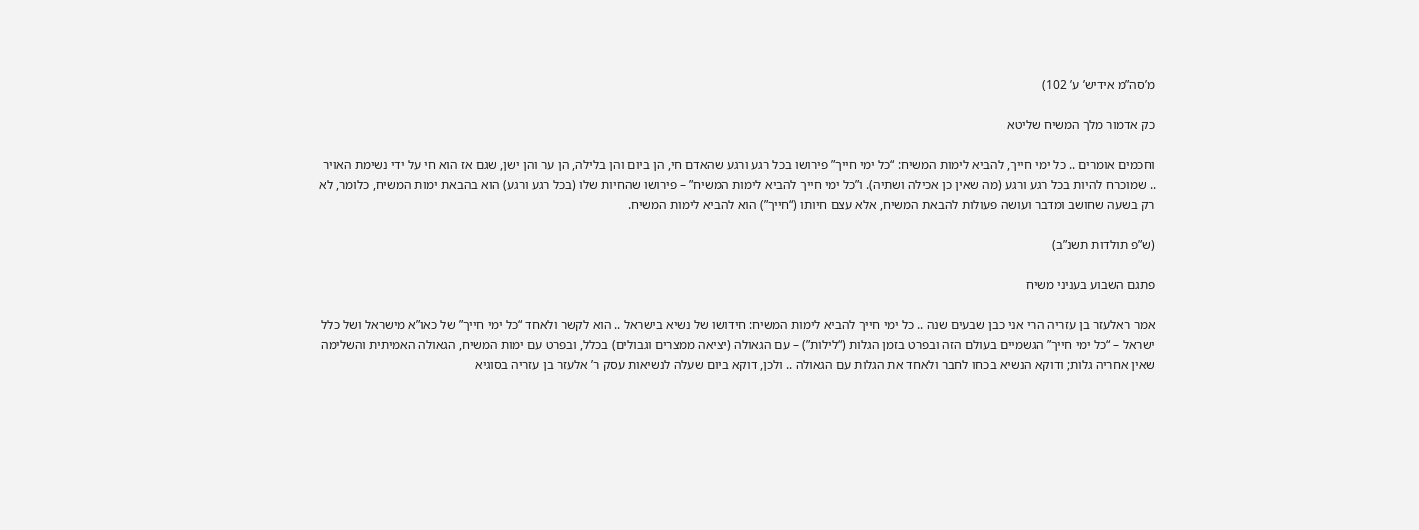מ’סה”מ אידיש’ ע’ 102)

כק אדמור מלך המשיח שליטא

וחכמים אומרים .. כל ימי חייך, להביא לימות המשיח: “כל ימי חייך” פירושו בכל רגע ורגע שהאדם חי, הן ביום והן בלילה, הן ער והן ישן, שגם אז הוא חי על ידי נשימת האויר .. שמוכרח להיות בכל רגע ורגע (מה שאין כן אכילה ושתיה). ו”כל ימי חייך להביא לימות המשיח” – פירושו שהחיות שלו (בכל רגע ורגע) הוא בהבאת ימות המשיח, כלומר, לא רק בשעה שחושב ומדבר ועושה פעולות להבאת המשיח, אלא עצם חיותו (“חייך”) הוא להביא לימות המשיח.

(ש”פ תולדות תשנ”ב)

פתגם השבוע בעניני משיח

אמר ראלעזר בן עזריה הרי אני כבן שבעים שנה .. כל ימי חייך להביא לימות המשיח: חידושו של נשיא בישראל .. הוא לקשר ולאחד “כל ימי חייך” של כאו”א מישראל ושל כלל ישראל – “כל ימי חייך” הגשמיים בעולם הזה ובפרט בזמן הגלות (“לילות”) – עם הגאולה (יציאה ממצרים וגבולים) בכלל, ובפרט עם ימות המשיח, הגאולה האמיתית והשלימה שאין אחריה גלות; ודוקא הנשיא בכחו לחבר ולאחד את הגלות עם הגאולה .. ולכן, דוקא ביום שעלה לנשיאות עסק ר’ אלעזר בן עזריה בסוגיא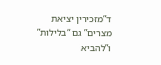ד”מזכירין יציאת מצרים” גם “בלילות” ו”להביא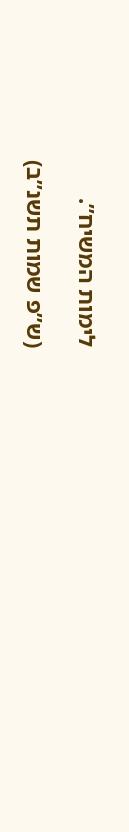לימות המשיח”.

(ש”פ שמות תשנ”ב)